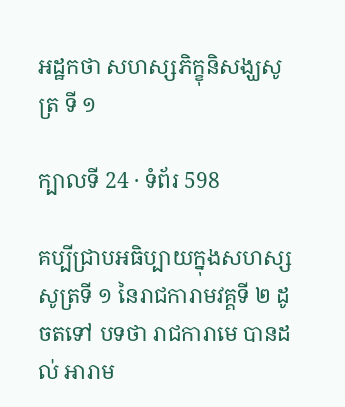អដ្ឋកថា សហស្សភិក្ខុនិសង្ឃសូត្រ ទី ១

ក្បាលទី 24 · ទំព័រ 598

គប្បីជ្រាបអធិប្បាយក្នុងសហស្សសូត្រទី ១ នៃរាជការាមវគ្គទី ២ ដូចតទៅ បទថា រាជការាមេ បានដល់ អារាម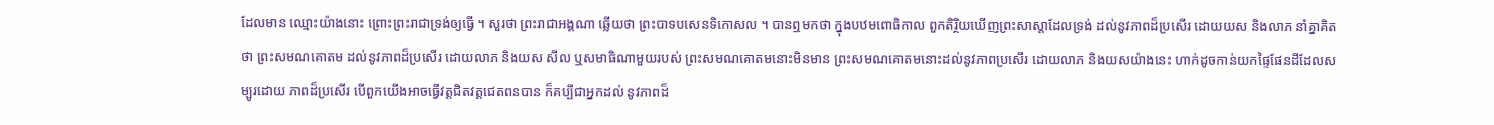ដែលមាន ឈ្មោះយ៉ាងនោះ ព្រោះព្រះរាជាទ្រង់ឲ្យធ្វើ ។ សួរថា ព្រះរាជាអង្គណា ឆ្លើយថា ព្រះបាទបសេនទិកោសល ។ បានឮមកថា ក្នុងបឋមពោធិកាល ពួកតិរ្ថិយឃើញព្រះសាស្តាដែលទ្រង់ ដល់នូវភាពដ៏ប្រសើរ ដោយយស និងលាភ នាំគ្នាគិតថា ព្រះសមណគោតម ដល់នូវភាពដ៏ប្រសើរ ដោយលាភ និងយស សីល ឬសមាធិណាមួយរបស់ ព្រះសមណគោតមនោះមិនមាន ព្រះសមណគោតមនោះដល់នូវភាពប្រសើរ ដោយលាភ និងយសយ៉ាងនេះ ហាក់ដូចកាន់យកផ្ទៃផែនដីដែលសម្បូរដោយ ភាពដ៏ប្រសើរ បើពួកយើងអាចធ្វើវត្តជិតវត្តជេតពនបាន ក៏គប្បីជាអ្នកដល់ នូវភាពដ៏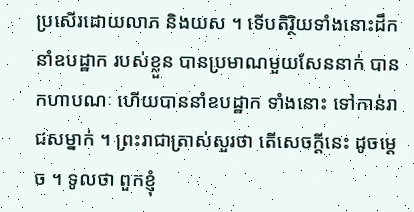ប្រសើរដោយលាភ និងយស ។ ទើបតិរ្ថិយទាំងនោះដឹកនាំឧបដ្ឋាក របស់ខ្លួន បានប្រមាណមួយសែននាក់ បានកហាបណៈ ហើយបាននាំឧបដ្ឋាក ទាំងនោះ ទៅកាន់រាជសម្នាក់ ។ ព្រះរាជាត្រាស់សួរថា តើសេចក្តីនេះ ដូចម្តេច ។ ទូលថា ពួកខ្ញុំ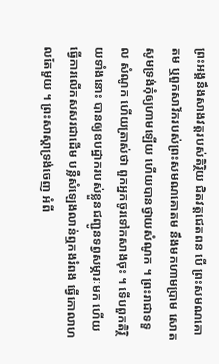ព្រះអង្គនឹងសាងវត្តរបស់តិរ្ថិយ ជិតវត្តជេតពន បើ ព្រះសមណគោតម ឬពួកសាវ័ករបស់ព្រះសមណគោតម នឹងមកហាមប្រាម សោត សូមទ្រង់កុំឲ្យហាមឡើយ ហើយបានថ្វាយសំណូក ។ ព្រះរាជាទទួល សំណូក ហើយត្រាស់ថា ពួកអ្នកចូរទៅកសាងចុះ ។ ទើបពួកតិរ្ថិយទាំងនោះ បានឲ្យឧបដ្ឋាករបស់ខ្លួនជញ្ជូនទព្វសម្ភារៈមក ហើយធ្វើការលើកសសរជាដើម បន្លឺសំឡេងលាន់ឮកងរំពង ធ្វើកោលាហលតែមួយ ។ ព្រះសាស្តាទ្រង់ចេញ អំពី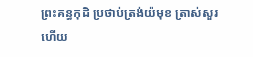ព្រះគន្ធកុដិ ប្រថាប់ត្រង់យ៉មុខ ត្រាស់សួរហើយ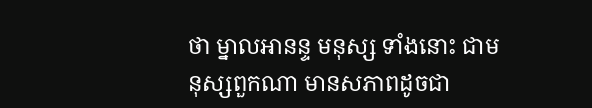ថា ម្នាលអានន្ទ មនុស្ស ទាំងនោះ ជាមនុស្សពួកណា មានសភាពដូចជា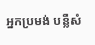អ្នកប្រមង់ បន្លឺសំ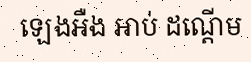ឡេងអឺង អាប់ ដណ្តើម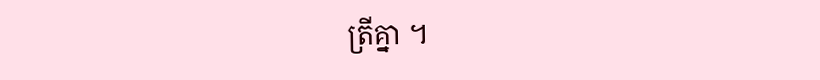ត្រីគ្នា ។